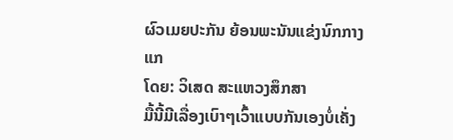ຜົວເມຍປະກັນ ຍ້ອນພະນັນແຂ່ງນົກກາງແກ
ໂດຍ: ວິເສດ ສະແຫວງສຶກສາ
ມື້ນີ້ມີເລື່ອງເບົາໆເວົ້າແບບກັນເອງບໍ່ເຄັ່ງ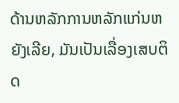ດ້ານຫລັກການຫລັກແກ່ນຫຍັງເລີຍ, ມັນເປັນເລື່ອງເສບຕິດ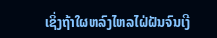ເຊິ່ງຖ້າໃຜຫລົງໄຫລໄຝ່ຝັນຈົນເງີ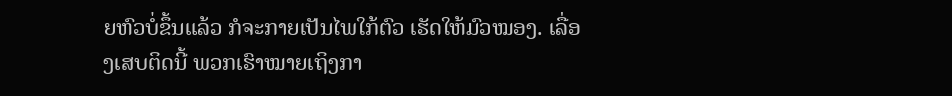ຍຫົວບໍ່ຂຶ້ນແລ້ວ ກໍຈະກາຍເປັນໄພໃກ້ຕົວ ເຮັດໃຫ້ມົວໝອງ. ເລື່ອງເສບຕິດນີ້ ພວກເຮົາໝາຍເຖິງກາ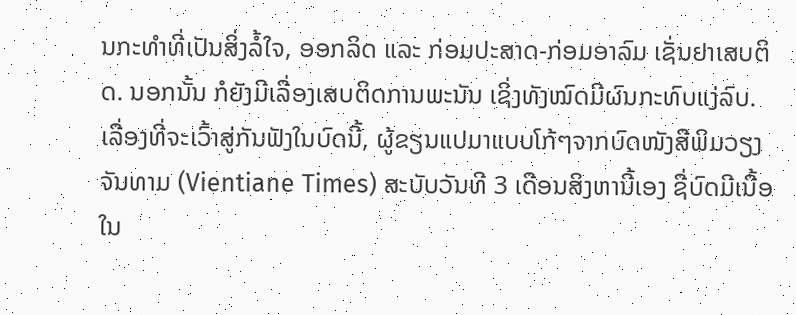ນກະທຳທີ່ເປັນສິ່ງລໍ້ໃຈ, ອອກລິດ ແລະ ກ່ອມປະສາດ-ກ່ອມອາລົມ ເຊັ່ນຢາເສບຕິດ. ນອກນັ້ນ ກໍຍັງມີເລື່ອງເສບຕິດການພະນັນ ເຊິ່ງທັງໝົດມີຜົນກະທົບແງ່ລົບ.
ເລື່ອງທີ່ຈະເວົ້າສູ່ກັນຟັງໃນບົດນີ້, ຜູ້ຂຽນແປມາແບບໂກ້ໆຈາກບົດໜັງສືພິມວຽງຈັນທາມ (Vientiane Times) ສະບັບວັນທີ 3 ເດືອນສິງຫານີ້ເອງ ຊື່ບົດມີເນື້ອໃນ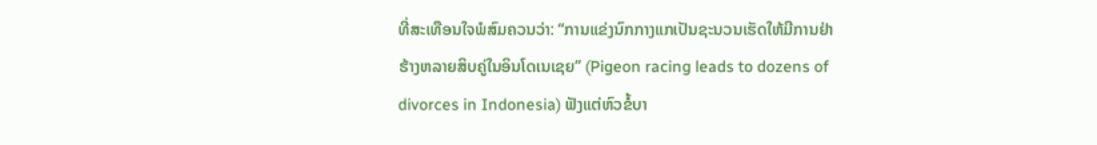ທີ່ສະເທືອນໃຈພໍສົມຄວນວ່າ: “ການແຂ່ງນົກກາງແກເປັນຊະນວນເຮັດໃຫ້ມີການຢ່າຮ້າງຫລາຍສິບຄູ່ໃນອິນໂດເນເຊຍ” (Pigeon racing leads to dozens of divorces in Indonesia) ຟັງແຕ່ຫົວຂໍ້ບາ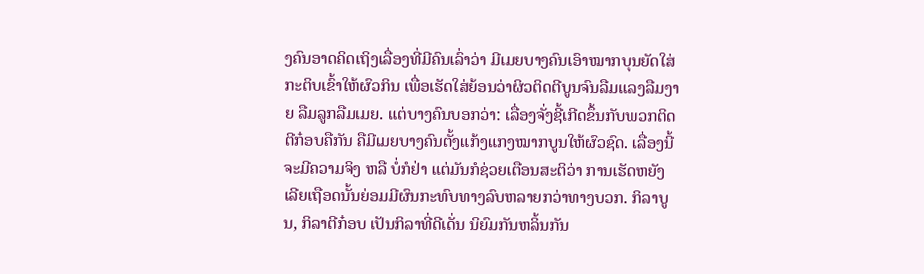ງຄົນອາດຄິດເຖິງເລື່ອງທີ່ມີຄົນເລົ່າວ່າ ມີເມຍບາງຄົນເອົາໝາກບຸນຍັດໃສ່ກະຕິບເຂົ້າໃຫ້ຜົວກິນ ເພື່ອເຮັດໃສ່ຍ້ອນວ່າຜິວຕິດຕີບູນຈົນລືມແລງລືມງາຍ ລືມລູກລືມເມຍ. ແຕ່ບາງຄົນບອກວ່າ: ເລື່ອງຈັ່ງຊີ້ເກີດຂຶ້ນກັບພວກຕິດຕີກ໋ອບຄືກັນ ຄືມີເມຍບາງຄົນຕັ້ງແກ້ງແກງໝາກບູນໃຫ້ຜົວຊົດ. ເລື່ອງນີ້ຈະມີຄວາມຈິງ ຫລື ບໍ່ກໍຢ່າ ແຕ່ມັນກໍຊ່ວຍເຕືອນສະຕິວ່າ ການເຮັດຫຍັງເລີຍເຖືອດນັ້ນຍ່ອມມີຜົນກະທົບທາງລົບຫລາຍກວ່າທາງບວກ. ກິລາບູນ, ກິລາຕີກ໋ອບ ເປັນກິລາທີ່ດີເດັ່ນ ນິຍົມກັນຫລິ້ນກັນ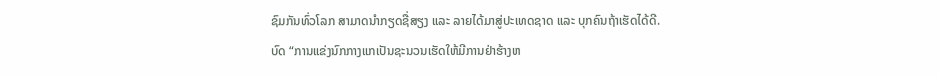ຊົມກັນທົ່ວໂລກ ສາມາດນຳກຽດຊື່ສຽງ ແລະ ລາຍໄດ້ມາສູ່ປະເທດຊາດ ແລະ ບຸກຄົນຖ້າເຮັດໄດ້ດີ.
ບົດ “ການແຂ່ງນົກກາງແກເປັນຊະນວນເຮັດໃຫ້ມີການຢ່າຮ້າງຫ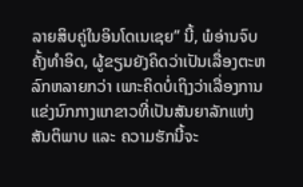ລາຍສິບຄູ່ໃນອິນໂດເນເຊຍ” ນີ້, ພໍອ່ານຈົບຄັ້ງທຳອິດ, ຜູ້ຂຽນຍັງຄິດວ່າເປັນເລື່ອງຕະຫລົກຫລາຍກວ່າ ເພາະຄິດບໍ່ເຖິງວ່າເລື່ອງການແຂ່ງນົກກາງແກຂາວທີ່ເປັນສັນຍາລັກແຫ່ງສັນຕິພາບ ແລະ ຄວາມຮັກນີ້ຈະ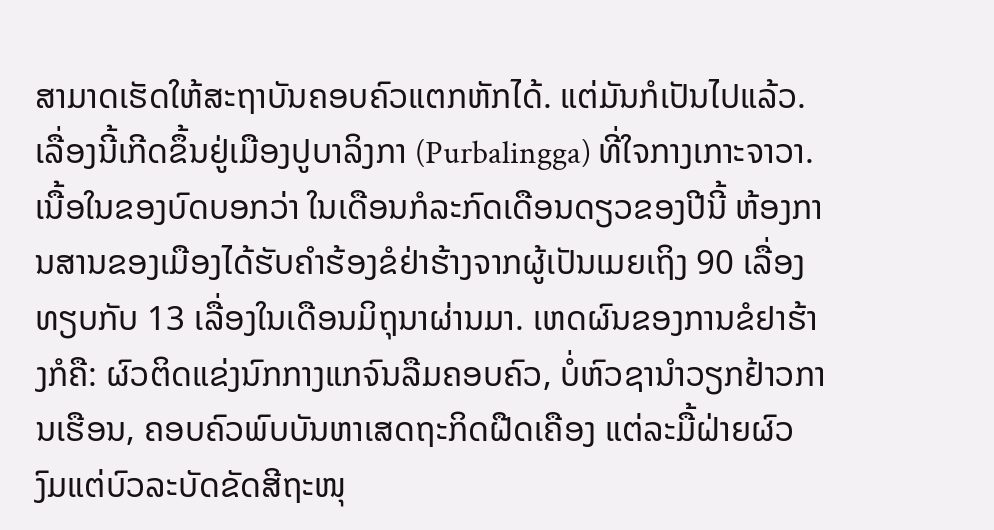ສາມາດເຮັດໃຫ້ສະຖາບັນຄອບຄົວແຕກຫັກໄດ້. ແຕ່ມັນກໍເປັນໄປແລ້ວ. ເລື່ອງນີ້ເກີດຂຶ້ນຢູ່ເມືອງປູບາລິງກາ (Purbalingga) ທີ່ໃຈກາງເກາະຈາວາ. ເນື້ອໃນຂອງບົດບອກວ່າ ໃນເດືອນກໍລະກົດເດືອນດຽວຂອງປີນີ້ ຫ້ອງການສານຂອງເມືອງໄດ້ຮັບຄຳຮ້ອງຂໍຢ່າຮ້າງຈາກຜູ້ເປັນເມຍເຖິງ 90 ເລື່ອງ ທຽບກັບ 13 ເລື່ອງໃນເດືອນມິຖຸນາຜ່ານມາ. ເຫດຜົນຂອງການຂໍຢາຮ້າງກໍຄື: ຜົວຕິດແຂ່ງນົກກາງແກຈົນລືມຄອບຄົວ, ບໍ່ຫົວຊານຳວຽກຢ້າວການເຮືອນ, ຄອບຄົວພົບບັນຫາເສດຖະກິດຝືດເຄືອງ ແຕ່ລະມື້ຝ່າຍຜົວງົມແຕ່ບົວລະບັດຂັດສີຖະໜຸ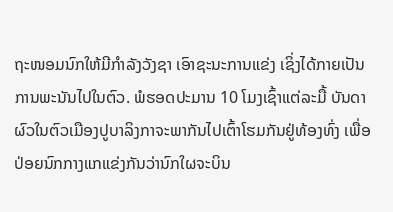ຖະໜອມນົກໃຫ້ມີກຳລັງວັງຊາ ເອົາຊະນະການແຂ່ງ ເຊິ່ງໄດ້ກາຍເປັນການພະນັນໄປໃນຕົວ. ພໍຮອດປະມານ 10 ໂມງເຊົ້າແຕ່ລະມື້ ບັນດາຜົວໃນຕົວເມືອງປູບາລິງກາຈະພາກັນໄປເຕົ້າໂຮມກັນຢູ່ທ້ອງທົ່ງ ເພື່ອປ່ອຍນົກກາງແກແຂ່ງກັນວ່ານົກໃຜຈະບິນ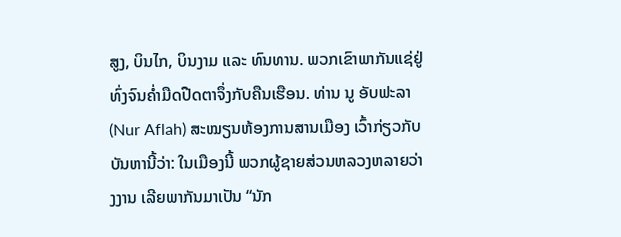ສູງ, ບິນໄກ, ບິນງາມ ແລະ ທົນທານ. ພວກເຂົາພາກັນແຊ່ຢູ່ທົ່ງຈົນຄໍ່າມືດປືດຕາຈຶ່ງກັບຄືນເຮືອນ. ທ່ານ ນູ ອັບຟະລາ (Nur Aflah) ສະໝຽນຫ້ອງການສານເມືອງ ເວົ້າກ່ຽວກັບບັນຫານີ້ວ່າ: ໃນເມືອງນີ້ ພວກຜູ້ຊາຍສ່ວນຫລວງຫລາຍວ່າງງານ ເລີຍພາກັນມາເປັນ “ນັກ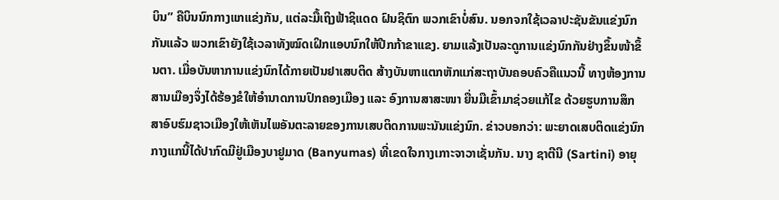ບິນ” ຄືບິນນົກກາງແກແຂ່ງກັນ, ແຕ່ລະມື້ເຖິງຟ້າຊິແດດ ຝົນຊິຕົກ ພວກເຂົາບໍ່ສົນ. ນອກຈກໃຊ້ເວລາປະຊັນຂັນແຂ່ງນົກກັນແລ້ວ ພວກເຂົາຍັງໃຊ້ເວລາທັງໝົດເຝິກແອບນົກໃຫ້ປີກກ້າຂາແຂງ. ຍາມແລ້ງເປັນລະດູການແຂ່ງນົກກັນຢ່າງຂຶ້ນໜ້າຂຶ້ນຕາ. ເມື່ອບັນຫາການແຂ່ງນົກໄດ້ກາຍເປັນຢາເສບຕິດ ສ້າງບັນຫາແຕກຫັກແກ່ສະຖາບັນຄອບຄົວຄືແນວນີ້ ທາງຫ້ອງການສານເມືອງຈຶ່ງໄດ້ຮ້ອງຂໍໃຫ້ອຳນາດການປົກຄອງເມືອງ ແລະ ອົງການສາສະໜາ ຍື່ນມືເຂົ້າມາຊ່ວຍແກ້ໄຂ ດ້ວຍຮູບການສຶກສາອົບຮົມຊາວເມືອງໃຫ້ເຫັນໄພອັນຕະລາຍຂອງການເສບຕິດການພະນັນແຂ່ງນົກ. ຂ່າວບອກວ່າ: ພະຍາດເສບຕິດແຂ່ງນົກກາງແກນີ້ໄດ້ປາກົດມີຢູ່ເມືອງບາຢູມາດ (Banyumas) ທີ່ເຂດໃຈກາງເກາະຈາວາເຊັ່ນກັນ. ນາງ ຊາຕີນີ (Sartini) ອາຍຸ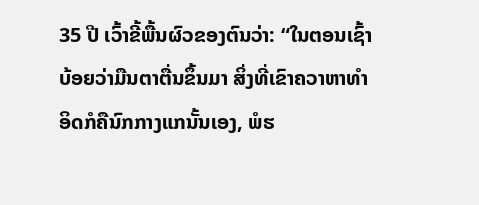35 ປີ ເວົ້າຂີ້ພື້ນຜົວຂອງຕົນວ່າ: “ໃນຕອນເຊົ້າ ບ້ອຍວ່າມືນຕາຕື່ນຂຶ້ນມາ ສິ່ງທີ່ເຂົາຄວາຫາທຳອິດກໍຄືນົກກາງແກນັ້ນເອງ, ພໍຮ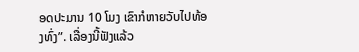ອດປະມານ 10 ໂມງ ເຂົາກໍຫາຍວັບໄປທ້ອງທົ່ງ”. ເລື່ອງນີ້ຟັງແລ້ວ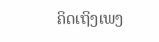ຄິດເຖິງເພງ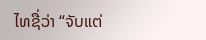ໄທຊື່ວ່າ “ຈັບແຕ່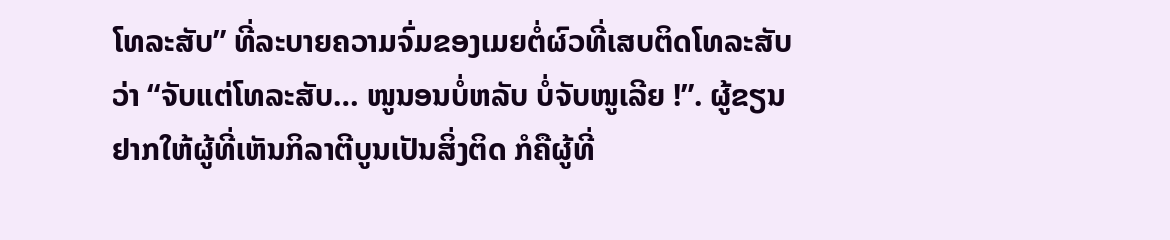ໂທລະສັບ” ທີ່ລະບາຍຄວາມຈົ່ມຂອງເມຍຕໍ່ຜົວທີ່ເສບຕິດໂທລະສັບວ່າ “ຈັບແຕ່ໂທລະສັບ… ໜູນອນບໍ່ຫລັບ ບໍ່ຈັບໜູເລີຍ !”. ຜູ້ຂຽນຢາກໃຫ້ຜູ້ທີ່ເຫັນກິລາຕີບູນເປັນສິ່ງຕິດ ກໍຄືຜູ້ທີ່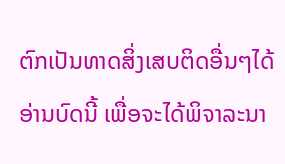ຕົກເປັນທາດສິ່ງເສບຕິດອື່ນໆໄດ້ອ່ານບົດນີ້ ເພື່ອຈະໄດ້ພິຈາລະນາ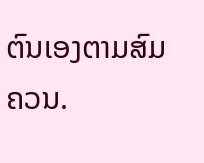ຕົນເອງຕາມສົມຄວນ.